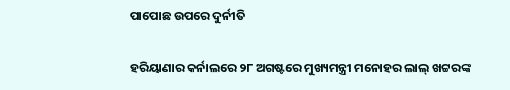ପାପୋଛ ଉପରେ ଦୁର୍ନୀତି

ହରିୟାଣାର କର୍ନାଲରେ ୨୮ ଅଗଷ୍ଟରେ ମୁଖ୍ୟମନ୍ତ୍ରୀ ମନୋହର ଲାଲ୍‌ ଖଟ୍ଟରଙ୍କ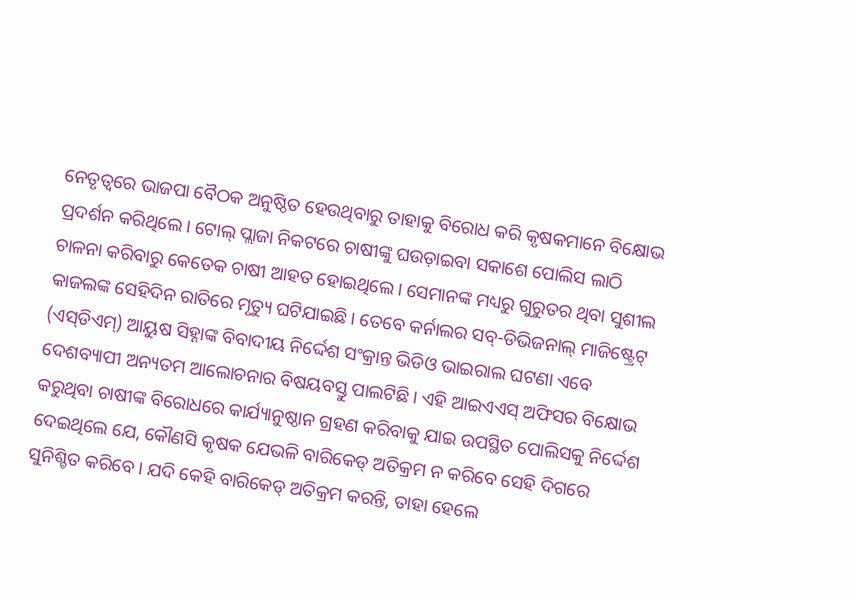ନେତୃତ୍ୱରେ ଭାଜପା ବୈଠକ ଅନୁଷ୍ଠିତ ହେଉଥିବାରୁ ତାହାକୁ ବିରୋଧ କରି କୃଷକମାନେ ବିକ୍ଷୋଭ ପ୍ରଦର୍ଶନ କରିଥିଲେ। ଟୋଲ୍‌ ପ୍ଲାଜା ନିକଟରେ ଚାଷୀଙ୍କୁ ଘଉଡ଼ାଇବା ସକାଶେ ପୋଲିସ ଲାଠି ଚାଳନା କରିବାରୁ କେତେକ ଚାଷୀ ଆହତ ହୋଇଥିଲେ। ସେମାନଙ୍କ ମଧ୍ୟରୁ ଗୁରୁତର ଥିବା ସୁଶୀଲ କାଜଲଙ୍କ ସେହିଦିନ ରାତିରେ ମୃତ୍ୟୁ ଘଟିଯାଇଛି। ତେବେ କର୍ନାଲର ସବ୍‌-ଡିଭିଜନାଲ୍‌ ମାଜିଷ୍ଟ୍ରେଟ୍‌ (ଏସ୍‌ଡିଏମ୍‌) ଆୟୁଷ ସିହ୍ନାଙ୍କ ବିବାଦୀୟ ନିର୍ଦ୍ଦେଶ ସଂକ୍ରାନ୍ତ ଭିଡିଓ ଭାଇରାଲ ଘଟଣା ଏବେ ଦେଶବ୍ୟାପୀ ଅନ୍ୟତମ ଆଲୋଚନାର ବିଷୟବସ୍ତୁ ପାଲଟିଛି। ଏହି ଆଇଏଏସ୍‌ ଅଫିସର ବିକ୍ଷୋଭ କରୁଥିବା ଚାଷୀଙ୍କ ବିରୋଧରେ କାର୍ଯ୍ୟାନୁଷ୍ଠାନ ଗ୍ରହଣ କରିବାକୁ ଯାଇ ଉପସ୍ଥିତ ପୋଲିସକୁ ନିର୍ଦ୍ଦେଶ ଦେଇଥିଲେ ଯେ, କୌଣସି କୃଷକ ଯେଭଳି ବାରିକେଡ୍‌ ଅତିକ୍ରମ ନ କରିବେ ସେହି ଦିଗରେ ସୁନିଶ୍ଚିତ କରିବେ। ଯଦି କେହି ବାରିକେଡ୍‌ ଅତିକ୍ରମ କରନ୍ତି, ତାହା ହେଲେ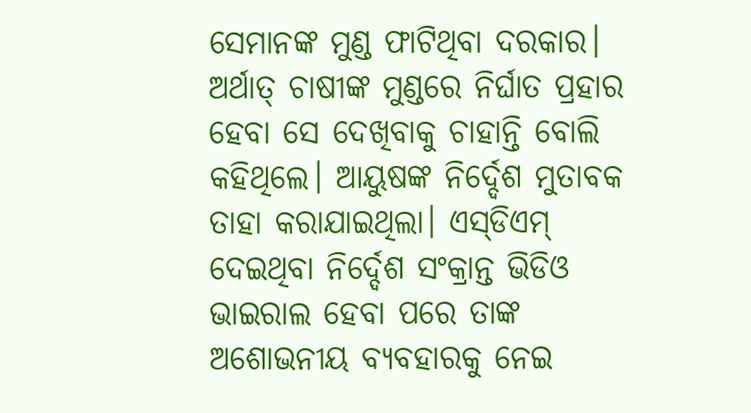ସେମାନଙ୍କ ମୁଣ୍ଡ ଫାଟିଥିବା ଦରକାର। ଅର୍ଥାତ୍‌ ଚାଷୀଙ୍କ ମୁଣ୍ଡରେ ନିର୍ଘାତ ପ୍ରହାର ହେବା ସେ ଦେଖିବାକୁ ଚାହାନ୍ତି ବୋଲି କହିଥିଲେ। ଆୟୁଷଙ୍କ ନିର୍ଦ୍ଦେଶ ମୁତାବକ ତାହା କରାଯାଇଥିଲା। ଏସ୍‌ଡିଏମ୍‌ ଦେଇଥିବା ନିର୍ଦ୍ଦେଶ ସଂକ୍ରାନ୍ତ ଭିଡିଓ ଭାଇରାଲ ହେବା ପରେ ତାଙ୍କ ଅଶୋଭନୀୟ ବ୍ୟବହାରକୁ ନେଇ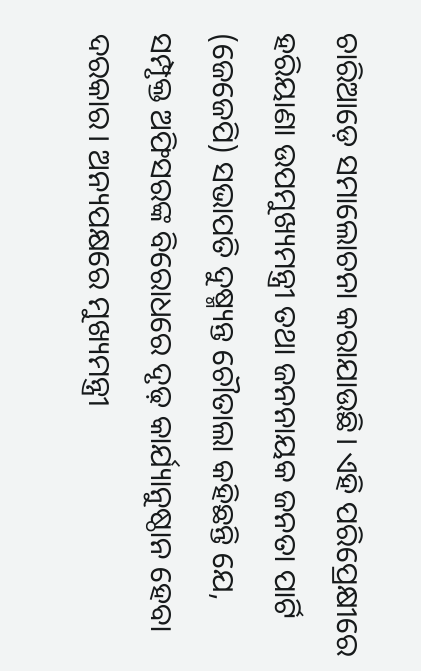ଚାରିଆଡ଼େ ସମାଲୋଚନା କରାଯାଉଛି। ଏହି ପରିପ୍ରେକ୍ଷୀରେ ହରିୟାଣା ଉପମୁଖ୍ୟମନ୍ତ୍ରୀ ତଥା ଜନନାୟକ ଜନତା ପାର୍ଟି (ଜେଜେପି) ସଭାପତି ଦୁଷ୍ମ୍ୟନ୍ତ ଚୌତାଲା କହିଛନ୍ତି ଯେ, ସମ୍ପୃକ୍ତ ଅଫିସରଙ୍କ ବିରୋଧରେ ଦୃଢ଼ କାର୍ଯ୍ୟାନୁଷ୍ଠାନ ହେବା ଦରକାର। ଅନ୍ୟପକ୍ଷରେ ମୁଖ୍ୟମନ୍ତ୍ରୀ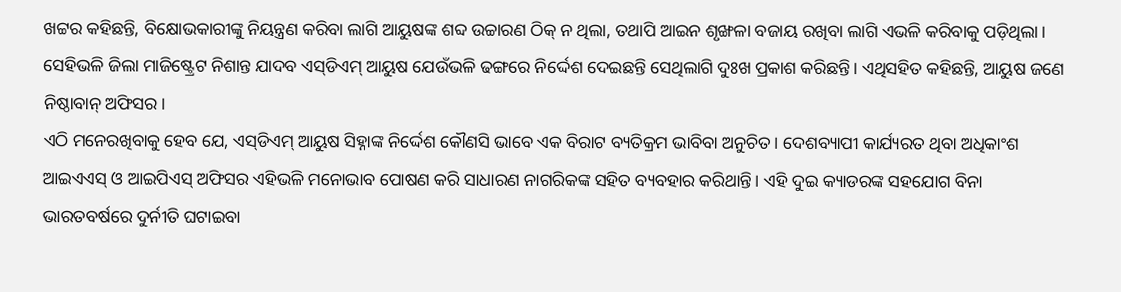ଖଟ୍ଟର କହିଛନ୍ତି, ବିକ୍ଷୋଭକାରୀଙ୍କୁ ନିୟନ୍ତ୍ରଣ କରିବା ଲାଗି ଆୟୁଷଙ୍କ ଶବ୍ଦ ଉଚ୍ଚାରଣ ଠିକ୍‌ ନ ଥିଲା, ତଥାପି ଆଇନ ଶୃଙ୍ଖଳା ବଜାୟ ରଖିବା ଲାଗି ଏଭଳି କରିବାକୁ ପଡ଼ିଥିଲା। ସେହିଭଳି ଜିଲା ମାଜିଷ୍ଟ୍ରେଟ ନିଶାନ୍ତ ଯାଦବ ଏସ୍‌ଡିଏମ୍‌ ଆୟୁଷ ଯେଉଁଭଳି ଢଙ୍ଗରେ ନିର୍ଦ୍ଦେଶ ଦେଇଛନ୍ତି ସେଥିଲାଗି ଦୁଃଖ ପ୍ରକାଶ କରିଛନ୍ତି। ଏଥିସହିତ କହିଛନ୍ତି, ଆୟୁଷ ଜଣେ ନିଷ୍ଠାବାନ୍‌ ଅଫିସର।
ଏଠି ମନେରଖିବାକୁ ହେବ ଯେ, ଏସ୍‌ଡିଏମ୍‌ ଆୟୁଷ ସିହ୍ନାଙ୍କ ନିର୍ଦ୍ଦେଶ କୌଣସି ଭାବେ ଏକ ବିରାଟ ବ୍ୟତିକ୍ରମ ଭାବିବା ଅନୁଚିତ। ଦେଶବ୍ୟାପୀ କାର୍ଯ୍ୟରତ ଥିବା ଅଧିକାଂଶ ଆଇଏଏସ୍‌ ଓ ଆଇପିଏସ୍‌ ଅଫିସର ଏହିଭଳି ମନୋଭାବ ପୋଷଣ କରି ସାଧାରଣ ନାଗରିକଙ୍କ ସହିତ ବ୍ୟବହାର କରିଥାନ୍ତି। ଏହି ଦୁଇ କ୍ୟାଡରଙ୍କ ସହଯୋଗ ବିନା ଭାରତବର୍ଷରେ ଦୁର୍ନୀତି ଘଟାଇବା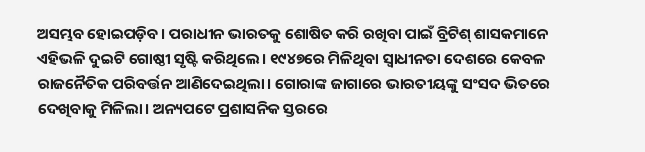ଅସମ୍ଭବ ହୋଇପଡ଼ିବ। ପରାଧୀନ ଭାରତକୁ ଶୋଷିତ କରି ରଖିବା ପାଇଁ ବ୍ରିଟିଶ୍‌ ଶାସକମାନେ ଏହିଭଳି ଦୁଇଟି ଗୋଷ୍ଠୀ ସୃଷ୍ଟି କରିଥିଲେ। ୧୯୪୭ରେ ମିଳିଥିବା ସ୍ବାଧୀନତା ଦେଶରେ କେବଳ ରାଜନୈତିକ ପରିବର୍ତ୍ତନ ଆଣିଦେଇଥିଲା। ଗୋରାଙ୍କ ଜାଗାରେ ଭାରତୀୟଙ୍କୁ ସଂସଦ ଭିତରେ ଦେଖିବାକୁ ମିଳିଲା। ଅନ୍ୟପଟେ ପ୍ରଶାସନିକ ସ୍ତରରେ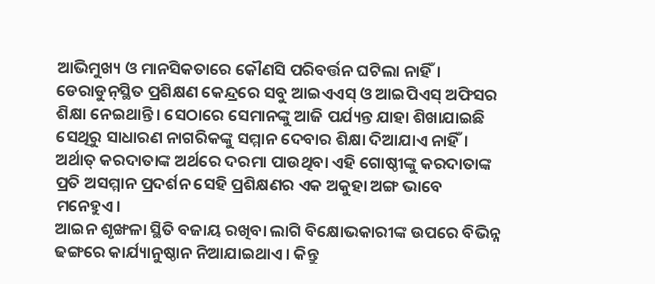ଆଭିମୁଖ୍ୟ ଓ ମାନସିକତାରେ କୌଣସି ପରିବର୍ତ୍ତନ ଘଟିଲା ନାହିଁ। ଡେରାଡୁନ୍‌ସ୍ଥିତ ପ୍ରଶିକ୍ଷଣ କେନ୍ଦ୍ରରେ ସବୁ ଆଇଏଏସ୍‌ ଓ ଆଇପିଏସ୍‌ ଅଫିସର ଶିକ୍ଷା ନେଇଥାନ୍ତି। ସେଠାରେ ସେମାନଙ୍କୁ ଆଜି ପର୍ଯ୍ୟନ୍ତ ଯାହା ଶିଖାଯାଇଛି ସେଥିରୁ ସାଧାରଣ ନାଗରିକଙ୍କୁ ସମ୍ମାନ ଦେବାର ଶିକ୍ଷା ଦିଆଯାଏ ନାହିଁ। ଅର୍ଥାତ୍‌ କରଦାତାଙ୍କ ଅର୍ଥରେ ଦରମା ପାଉଥିବା ଏହି ଗୋଷ୍ଠୀଙ୍କୁ କରଦାତାଙ୍କ ପ୍ରତି ଅସମ୍ମାନ ପ୍ରଦର୍ଶନ ସେହି ପ୍ରଶିକ୍ଷଣର ଏକ ଅକୁହା ଅଙ୍ଗ ଭାବେ ମନେହୁଏ।
ଆଇନ ଶୃଙ୍ଖଳା ସ୍ଥିତି ବଜାୟ ରଖିବା ଲାଗି ବିକ୍ଷୋଭକାରୀଙ୍କ ଉପରେ ବିଭିନ୍ନ ଢଙ୍ଗରେ କାର୍ଯ୍ୟାନୁଷ୍ଠାନ ନିଆଯାଇଥାଏ। କିନ୍ତୁ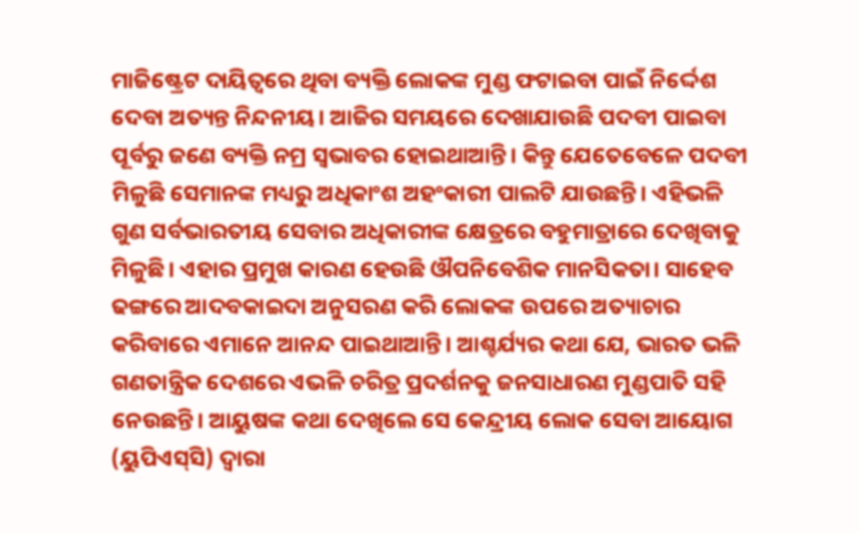ମାଜିଷ୍ଟ୍ରେଟ ଦାୟିତ୍ୱରେ ଥିବା ବ୍ୟକ୍ତି ଲୋକଙ୍କ ମୁଣ୍ଡ ଫଟାଇବା ପାଇଁ ନିର୍ଦ୍ଦେଶ ଦେବା ଅତ୍ୟନ୍ତ ନିନ୍ଦନୀୟ। ଆଜିର ସମୟରେ ଦେଖାଯାଉଛି ପଦବୀ ପାଇବା ପୂର୍ବରୁ ଜଣେ ବ୍ୟକ୍ତି ନମ୍ର ସ୍ବଭାବର ହୋଇଥାଆନ୍ତି। କିନ୍ତୁ ଯେତେବେଳେ ପଦବୀ ମିଳୁଛି ସେମାନଙ୍କ ମଧ୍ୟରୁ ଅଧିକାଂଶ ଅହଂକାରୀ ପାଲଟି ଯାଉଛନ୍ତି। ଏହିଭଳି ଗୁଣ ସର୍ବଭାରତୀୟ ସେବାର ଅଧିକାରୀଙ୍କ କ୍ଷେତ୍ରରେ ବହୁମାତ୍ରାରେ ଦେଖିବାକୁ ମିଳୁଛି। ଏହାର ପ୍ରମୁଖ କାରଣ ହେଉଛି ଔପନିବେଶିକ ମାନସିକତା। ସାହେବ ଢଙ୍ଗରେ ଆଦବକାଇଦା ଅନୁସରଣ କରି ଲୋକଙ୍କ ଉପରେ ଅତ୍ୟାଚାର କରିବାରେ ଏମାନେ ଆନନ୍ଦ ପାଇଥାଆନ୍ତି। ଆଶ୍ଚର୍ଯ୍ୟର କଥା ଯେ, ଭାରତ ଭଳି ଗଣତାନ୍ତ୍ରିକ ଦେଶରେ ଏଭଳି ଚରିତ୍ର ପ୍ରଦର୍ଶନକୁ ଜନସାଧାରଣ ମୁଣ୍ଡପାତି ସହି ନେଉଛନ୍ତି। ଆୟୁଷଙ୍କ କଥା ଦେଖିଲେ ସେ କେନ୍ଦ୍ରୀୟ ଲୋକ ସେବା ଆୟୋଗ (ୟୁପିଏସ୍‌ସି) ଦ୍ୱାରା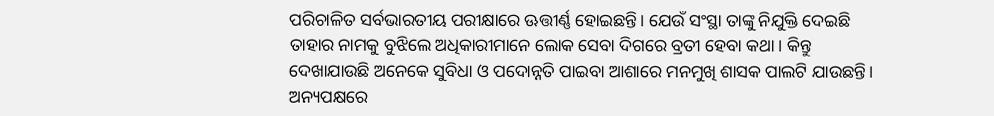ପରିଚାଳିତ ସର୍ବଭାରତୀୟ ପରୀକ୍ଷାରେ ଊତ୍ତୀର୍ଣ୍ଣ ହୋଇଛନ୍ତି। ଯେଉଁ ସଂସ୍ଥା ତାଙ୍କୁ ନିଯୁକ୍ତି ଦେଇଛି ତାହାର ନାମକୁ ବୁଝିଲେ ଅଧିକାରୀମାନେ ଲୋକ ସେବା ଦିଗରେ ବ୍ରତୀ ହେବା କଥା। କିନ୍ତୁ ଦେଖାଯାଉଛି ଅନେକେ ସୁବିଧା ଓ ପଦୋନ୍ନତି ପାଇବା ଆଶାରେ ମନମୁଖି ଶାସକ ପାଲଟି ଯାଉଛନ୍ତି। ଅନ୍ୟପକ୍ଷରେ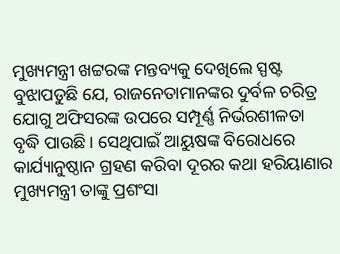ମୁଖ୍ୟମନ୍ତ୍ରୀ ଖଟ୍ଟରଙ୍କ ମନ୍ତବ୍ୟକୁ ଦେଖିଲେ ସ୍ପଷ୍ଟ ବୁଝାପଡୁଛି ଯେ, ରାଜନେତାମାନଙ୍କର ଦୁର୍ବଳ ଚରିତ୍ର ଯୋଗୁ ଅଫିସରଙ୍କ ଉପରେ ସମ୍ପୂର୍ଣ୍ଣ ନିର୍ଭରଶୀଳତା ବୃଦ୍ଧି ପାଉଛି। ସେଥିପାଇଁ ଆୟୁଷଙ୍କ ବିରୋଧରେ କାର୍ଯ୍ୟାନୁଷ୍ଠାନ ଗ୍ରହଣ କରିବା ଦୂରର କଥା ହରିୟାଣାର ମୁଖ୍ୟମନ୍ତ୍ରୀ ତାଙ୍କୁ ପ୍ରଶଂସା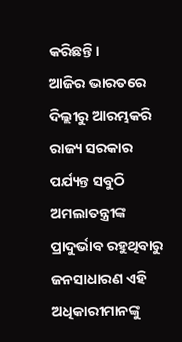କରିଛନ୍ତି।
ଆଜିର ଭାରତରେ ଦିଲ୍ଲୀରୁ ଆରମ୍ଭକରି ରାଜ୍ୟ ସରକାର ପର୍ଯ୍ୟନ୍ତ ସବୁଠି ଅମଲାତନ୍ତ୍ରୀଙ୍କ ପ୍ରାଦୁର୍ଭାବ ରହୁଥିବାରୁ ଜନସାଧାରଣ ଏହି ଅଧିକାରୀମାନଙ୍କୁ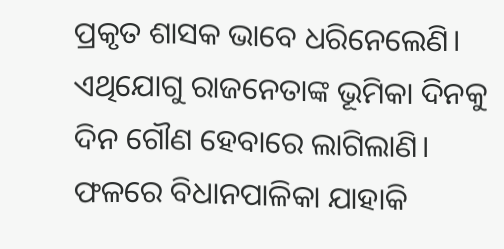ପ୍ରକୃତ ଶାସକ ଭାବେ ଧରିନେଲେଣି। ଏଥିଯୋଗୁ ରାଜନେତାଙ୍କ ଭୂମିକା ଦିନକୁ ଦିନ ଗୌଣ ହେବାରେ ଲାଗିଲାଣି। ଫଳରେ ବିଧାନପାଳିକା ଯାହାକି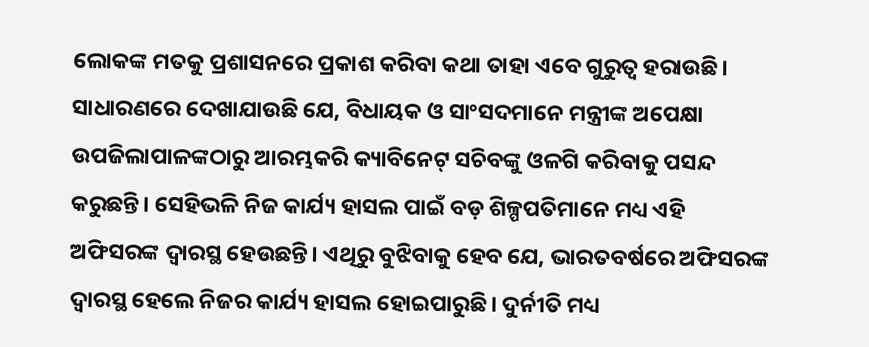ଲୋକଙ୍କ ମତକୁ ପ୍ରଶାସନରେ ପ୍ରକାଶ କରିବା କଥା ତାହା ଏବେ ଗୁରୁତ୍ୱ ହରାଉଛି। ସାଧାରଣରେ ଦେଖାଯାଉଛି ଯେ, ବିଧାୟକ ଓ ସାଂସଦମାନେ ମନ୍ତ୍ରୀଙ୍କ ଅପେକ୍ଷା ଉପଜିଲାପାଳଙ୍କଠାରୁ ଆରମ୍ଭକରି କ୍ୟାବିନେଟ୍‌ ସଚିବଙ୍କୁ ଓଳଗି କରିବାକୁ ପସନ୍ଦ କରୁଛନ୍ତି। ସେହିଭଳି ନିଜ କାର୍ଯ୍ୟ ହାସଲ ପାଇଁ ବଡ଼ ଶିଳ୍ପପତିମାନେ ମଧ୍ୟ ଏହି ଅଫିସରଙ୍କ ଦ୍ୱାରସ୍ଥ ହେଉଛନ୍ତି। ଏଥିରୁ ବୁଝିବାକୁ ହେବ ଯେ, ଭାରତବର୍ଷରେ ଅଫିସରଙ୍କ ଦ୍ୱାରସ୍ଥ ହେଲେ ନିଜର କାର୍ଯ୍ୟ ହାସଲ ହୋଇପାରୁଛି। ଦୁର୍ନୀତି ମଧ୍ୟ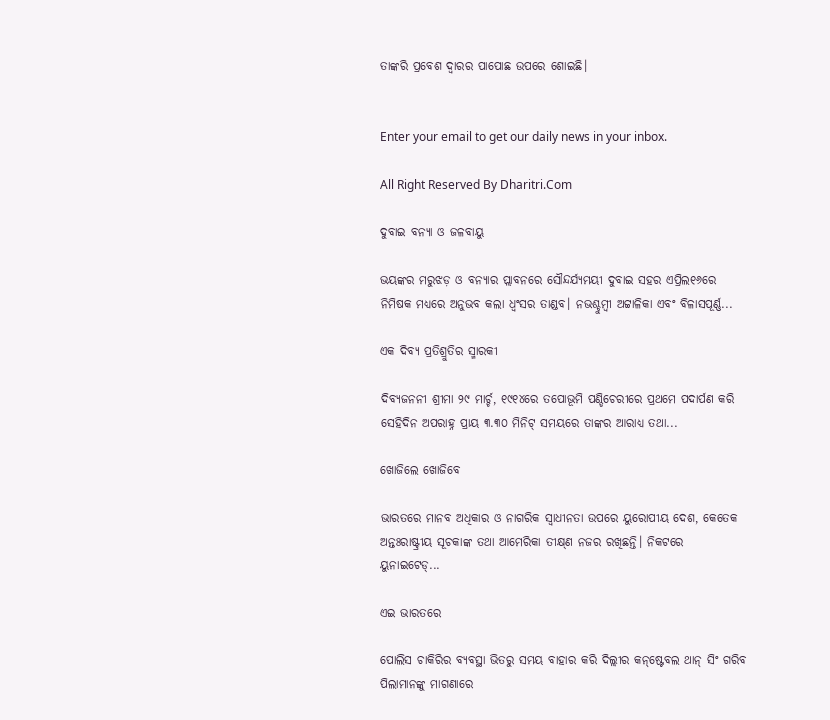ତାଙ୍କରି ପ୍ରବେଶ ଦ୍ୱାରର ପାପୋଛ ଉପରେ ଶୋଇଛି।


Enter your email to get our daily news in your inbox.

All Right Reserved By Dharitri.Com

ଦୁବାଇ ବନ୍ୟା ଓ ଜଳବାୟୁ

ଭୟଙ୍କର ମରୁଝଡ଼ ଓ ବନ୍ୟାର ପ୍ଲାବନରେ ସୌନ୍ଦର୍ଯ୍ୟମୟୀ ଦୁବାଇ ସହର ଏପ୍ରିଲ୧୬ରେ ନିମିଷକ ମଧ୍ୟରେ ଅନୁଭବ କଲା ଧ୍ବଂସର ତାଣ୍ଡବ। ନଭଶ୍ଚୁମ୍ବୀ ଅଟ୍ଟାଳିକା ଏବଂ ବିଳାସପୂର୍ଣ୍ଣ...

ଏକ ଦିବ୍ୟ ପ୍ରତିଶ୍ରୁତିର ସ୍ମାରକୀ

ଦିବ୍ୟଜନନୀ ଶ୍ରୀମା ୨୯ ମାର୍ଚ୍ଚ, ୧୯୧୪ରେ ତପୋଭୂମି ପଣ୍ଡିଚେରୀରେ ପ୍ରଥମେ ପଦାର୍ପଣ କରି ସେହିଦିନ ଅପରାହ୍ନ ପ୍ରାୟ ୩.୩୦ ମିନିଟ୍‌ ସମୟରେ ତାଙ୍କର ଆରାଧ୍ୟ ତଥା...

ଖୋଜିଲେ ଖୋଜିବେ

ଭାରତରେ ମାନବ ଅଧିକାର ଓ ନାଗରିକ ସ୍ବାଧୀନତା ଉପରେ ୟୁରୋପୀୟ ଦେଶ, କେତେକ ଅନ୍ତଃରାଷ୍ଟ୍ରୀୟ ସୂଚକାଙ୍କ ତଥା ଆମେରିକା ତୀକ୍ଷ୍‌ଣ ନଜର ରଖିଛନ୍ତି। ନିକଟରେ ୟୁନାଇଟେଡ୍‌...

ଏଇ ଭାରତରେ

ପୋଲିସ ଚାକିରିର ବ୍ୟବସ୍ଥା ଭିତରୁ ସମୟ ବାହାର କରି ଦିଲ୍ଲୀର କନ୍‌ଷ୍ଟେବଲ ଥାନ୍‌ ସିଂ ଗରିବ ପିଲାମାନଙ୍କୁ ମାଗଣାରେ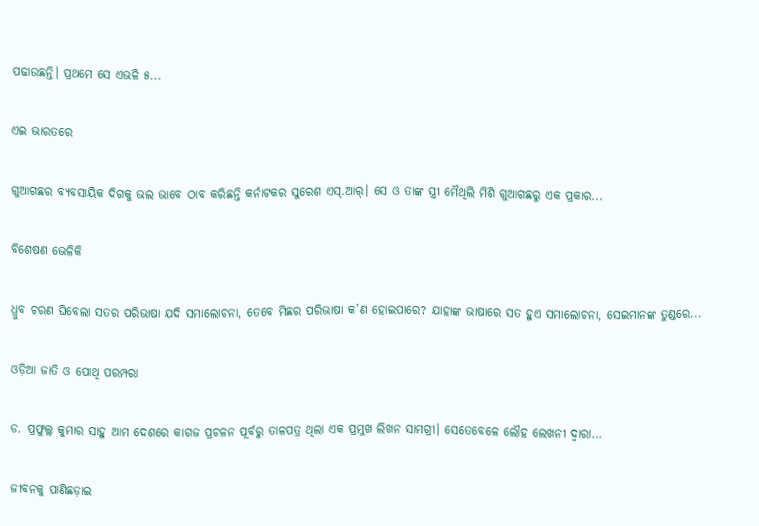ପଢାଉଛନ୍ତି। ପ୍ରଥମେ ସେ ଏଭଳି ୫...

ଏଇ ଭାରତରେ

ଗୁଆଗଛର ବ୍ୟବସାୟିକ ଦିଗକୁ ଭଲ ଭାବେ ଠାବ କରିଛନ୍ତି କର୍ନାଟକର ସୁରେଶ ଏସ୍‌.ଆର୍‌। ସେ ଓ ତାଙ୍କ ସ୍ତ୍ରୀ ମୈଥିଲି ମିଶି ଗୁଆଗଛରୁ ଏକ ପ୍ରକାର...

ବିଶେଷଣ ଭେଳିକି

ଧ୍ରୁବ ଚରଣ ଘିବେଲା ସତର ପରିଭାଷା ଯଦି ସମାଲୋଚନା, ତେବେ ମିଛର ପରିଭାଷା କ’ଣ ହୋଇପାରେ? ଯାହାଙ୍କ ଭାଷାରେ ସତ ହୁଏ ସମାଲୋଚନା, ସେଇମାନଙ୍କ ତୁଣ୍ଡରେ...

ଓଡ଼ିଆ ଜାତି ଓ ପୋଥି ପରମ୍ପରା

ଡ. ପ୍ରଫୁଲ୍ଲ କୁମାର ସାହୁ ଆମ ଦେଶରେ କାଗଜ ପ୍ରଚଳନ ପୂର୍ବରୁ ତାଳପତ୍ର ଥିଲା ଏକ ପ୍ରମୁଖ ଲିଖନ ସାମଗ୍ରୀ। ସେତେବେଳେ ଲୌହ ଲେଖନୀ ଦ୍ୱାରା...

ଜୀବନକୁ ପାଣିଛଡ଼ାଇ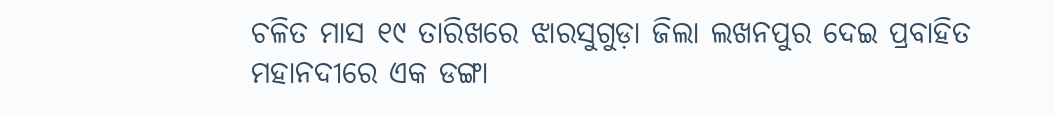ଚଳିତ ମାସ ୧୯ ତାରିଖରେ ଝାରସୁଗୁଡ଼ା ଜିଲା ଲଖନପୁର ଦେଇ ପ୍ରବାହିତ ମହାନଦୀରେ ଏକ ଡଙ୍ଗା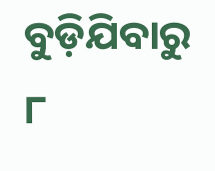ବୁଡ଼ିଯିବାରୁ ୮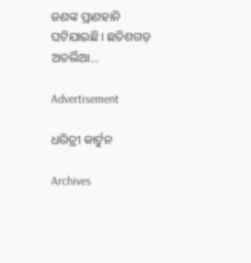ଜଣଙ୍କ ପ୍ରାଣହାନି ଘଟିଯାଇଛି। ଛତିଶଗଡ଼ ଅତର୍ଲିଆ...

Advertisement

ଧରିତ୍ରୀ କାର୍ଟୁନ

Archives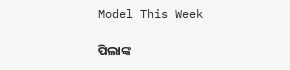Model This Week

ପିଲାଙ୍କ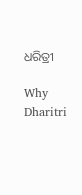ଧରିତ୍ରୀ

Why Dharitri